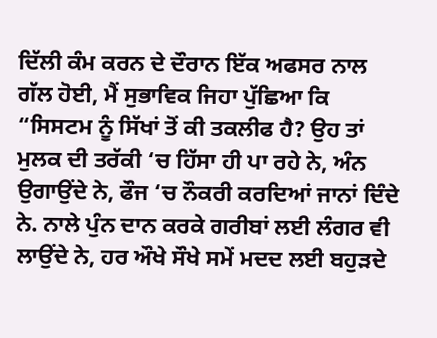ਦਿੱਲੀ ਕੰਮ ਕਰਨ ਦੇ ਦੌਰਾਨ ਇੱਕ ਅਫਸਰ ਨਾਲ ਗੱਲ ਹੋਈ, ਮੈਂ ਸੁਭਾਵਿਕ ਜਿਹਾ ਪੁੱਛਿਆ ਕਿ “ਸਿਸਟਮ ਨੂੰ ਸਿੱਖਾਂ ਤੋਂ ਕੀ ਤਕਲੀਫ ਹੈ? ਉਹ ਤਾਂ ਮੁਲਕ ਦੀ ਤਰੱਕੀ ‘ਚ ਹਿੱਸਾ ਹੀ ਪਾ ਰਹੇ ਨੇ, ਅੰਨ ਉਗਾਉਂਦੇ ਨੇ, ਫੌਜ ‘ਚ ਨੌਕਰੀ ਕਰਦਿਆਂ ਜਾਨਾਂ ਦਿੰਦੇ ਨੇ. ਨਾਲੇ ਪੁੰਨ ਦਾਨ ਕਰਕੇ ਗਰੀਬਾਂ ਲਈ ਲੰਗਰ ਵੀ ਲਾਉਂਦੇ ਨੇ, ਹਰ ਔਖੇ ਸੌਖੇ ਸਮੇਂ ਮਦਦ ਲਈ ਬਹੁੜਦੇ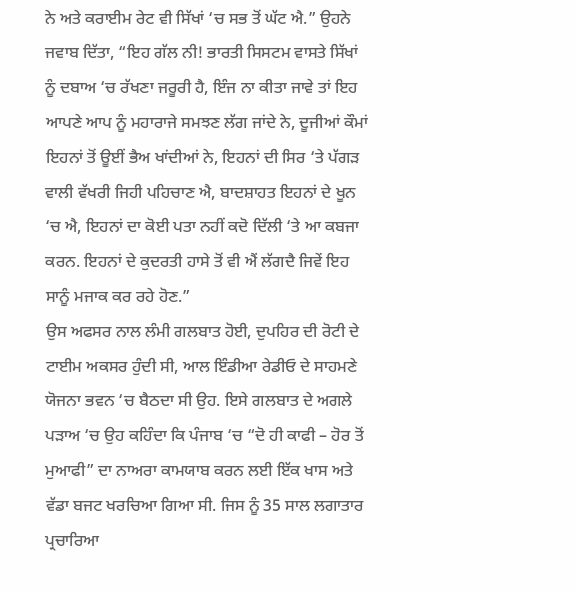ਨੇ ਅਤੇ ਕਰਾਈਮ ਰੇਟ ਵੀ ਸਿੱਖਾਂ ‘ਚ ਸਭ ਤੋਂ ਘੱਟ ਐ.” ਉਹਨੇ ਜਵਾਬ ਦਿੱਤਾ, “ਇਹ ਗੱਲ ਨੀ! ਭਾਰਤੀ ਸਿਸਟਮ ਵਾਸਤੇ ਸਿੱਖਾਂ ਨੂੰ ਦਬਾਅ ‘ਚ ਰੱਖਣਾ ਜਰੂਰੀ ਹੈ, ਇੰਜ ਨਾ ਕੀਤਾ ਜਾਵੇ ਤਾਂ ਇਹ ਆਪਣੇ ਆਪ ਨੂੰ ਮਹਾਰਾਜੇ ਸਮਝਣ ਲੱਗ ਜਾਂਦੇ ਨੇ, ਦੂਜੀਆਂ ਕੌਮਾਂ ਇਹਨਾਂ ਤੋਂ ਊਈਂ ਭੈਅ ਖਾਂਦੀਆਂ ਨੇ, ਇਹਨਾਂ ਦੀ ਸਿਰ ‘ਤੇ ਪੱਗੜ ਵਾਲੀ ਵੱਖਰੀ ਜਿਹੀ ਪਹਿਚਾਣ ਐ, ਬਾਦਸ਼ਾਹਤ ਇਹਨਾਂ ਦੇ ਖੂਨ ‘ਚ ਐ, ਇਹਨਾਂ ਦਾ ਕੋਈ ਪਤਾ ਨਹੀਂ ਕਦੋ ਦਿੱਲੀ ‘ਤੇ ਆ ਕਬਜਾ ਕਰਨ. ਇਹਨਾਂ ਦੇ ਕੁਦਰਤੀ ਹਾਸੇ ਤੋਂ ਵੀ ਐਂ ਲੱਗਦੈ ਜਿਵੇਂ ਇਹ ਸਾਨੂੰ ਮਜਾਕ ਕਰ ਰਹੇ ਹੋਣ.”
ਉਸ ਅਫਸਰ ਨਾਲ ਲੰਮੀ ਗਲਬਾਤ ਹੋਈ, ਦੁਪਹਿਰ ਦੀ ਰੋਟੀ ਦੇ ਟਾਈਮ ਅਕਸਰ ਹੁੰਦੀ ਸੀ, ਆਲ ਇੰਡੀਆ ਰੇਡੀਓ ਦੇ ਸਾਹਮਣੇ ਯੋਜਨਾ ਭਵਨ ‘ਚ ਬੈਠਦਾ ਸੀ ਉਹ. ਇਸੇ ਗਲਬਾਤ ਦੇ ਅਗਲੇ ਪੜਾਅ ‘ਚ ਉਹ ਕਹਿੰਦਾ ਕਿ ਪੰਜਾਬ ‘ਚ “ਦੋ ਹੀ ਕਾਫੀ – ਹੋਰ ਤੋਂ ਮੁਆਫੀ” ਦਾ ਨਾਅਰਾ ਕਾਮਯਾਬ ਕਰਨ ਲਈ ਇੱਕ ਖਾਸ ਅਤੇ ਵੱਡਾ ਬਜਟ ਖਰਚਿਆ ਗਿਆ ਸੀ. ਜਿਸ ਨੂੰ 35 ਸਾਲ ਲਗਾਤਾਰ ਪ੍ਰਚਾਰਿਆ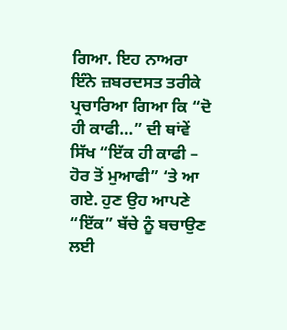ਗਿਆ. ਇਹ ਨਾਅਰਾ ਇੰਨੇ ਜ਼ਬਰਦਸਤ ਤਰੀਕੇ ਪ੍ਰਚਾਰਿਆ ਗਿਆ ਕਿ “ਦੋ ਹੀ ਕਾਫੀ…” ਦੀ ਥਾਂਵੇਂ ਸਿੱਖ “ਇੱਕ ਹੀ ਕਾਫੀ – ਹੋਰ ਤੋਂ ਮੁਆਫੀ” ‘ਤੇ ਆ ਗਏ. ਹੁਣ ਉਹ ਆਪਣੇ “ਇੱਕ” ਬੱਚੇ ਨੂੰ ਬਚਾਉਣ ਲਈ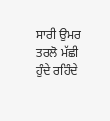ਸਾਰੀ ਉਮਰ ਤਰਲੋ ਮੱਛੀ ਹੁੰਦੇ ਰਹਿੰਦੇ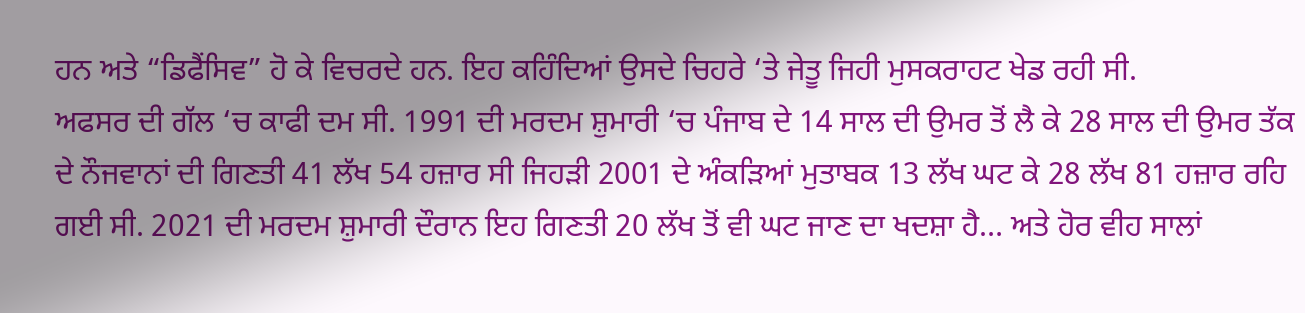ਹਨ ਅਤੇ “ਡਿਫੈਂਸਿਵ” ਹੋ ਕੇ ਵਿਚਰਦੇ ਹਨ. ਇਹ ਕਹਿੰਦਿਆਂ ਉਸਦੇ ਚਿਹਰੇ ‘ਤੇ ਜੇਤੂ ਜਿਹੀ ਮੁਸਕਰਾਹਟ ਖੇਡ ਰਹੀ ਸੀ.
ਅਫਸਰ ਦੀ ਗੱਲ ‘ਚ ਕਾਫੀ ਦਮ ਸੀ. 1991 ਦੀ ਮਰਦਮ ਸ਼ੁਮਾਰੀ ‘ਚ ਪੰਜਾਬ ਦੇ 14 ਸਾਲ ਦੀ ਉਮਰ ਤੋਂ ਲੈ ਕੇ 28 ਸਾਲ ਦੀ ਉਮਰ ਤੱਕ ਦੇ ਨੌਜਵਾਨਾਂ ਦੀ ਗਿਣਤੀ 41 ਲੱਖ 54 ਹਜ਼ਾਰ ਸੀ ਜਿਹੜੀ 2001 ਦੇ ਅੰਕੜਿਆਂ ਮੁਤਾਬਕ 13 ਲੱਖ ਘਟ ਕੇ 28 ਲੱਖ 81 ਹਜ਼ਾਰ ਰਹਿ ਗਈ ਸੀ. 2021 ਦੀ ਮਰਦਮ ਸ਼ੁਮਾਰੀ ਦੌਰਾਨ ਇਹ ਗਿਣਤੀ 20 ਲੱਖ ਤੋਂ ਵੀ ਘਟ ਜਾਣ ਦਾ ਖਦਸ਼ਾ ਹੈ… ਅਤੇ ਹੋਰ ਵੀਹ ਸਾਲਾਂ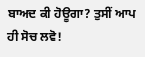ਬਾਅਦ ਕੀ ਹੋਊਗਾ? ਤੁਸੀਂ ਆਪ ਹੀ ਸੋਚ ਲਵੋ!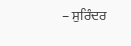– ਸੁਰਿੰਦਰ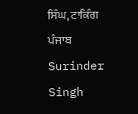ਸਿੰਘ, ਟਾਕਿੰਗ ਪੰਜਾਬ
Surinder Singh